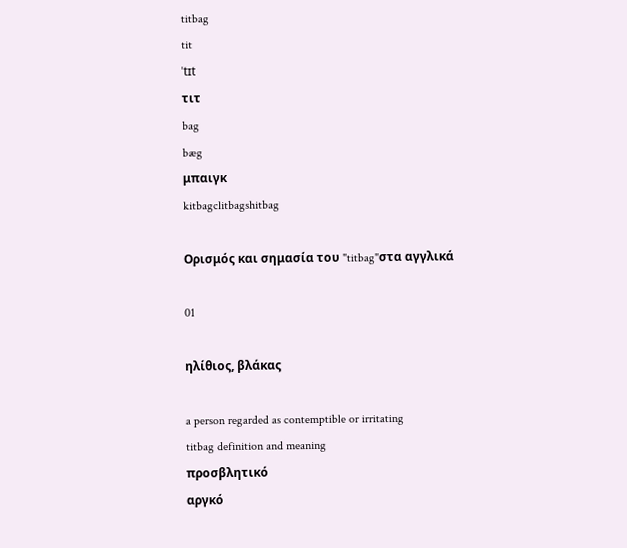titbag
tit
ˈtɪt
τιτ
bag
bæg
μπαιγκ
kitbagclitbagshitbag

Ορισμός και σημασία του "titbag"στα αγγλικά

01

ηλίθιος, βλάκας

a person regarded as contemptible or irritating
titbag definition and meaning
προσβλητικό
αργκό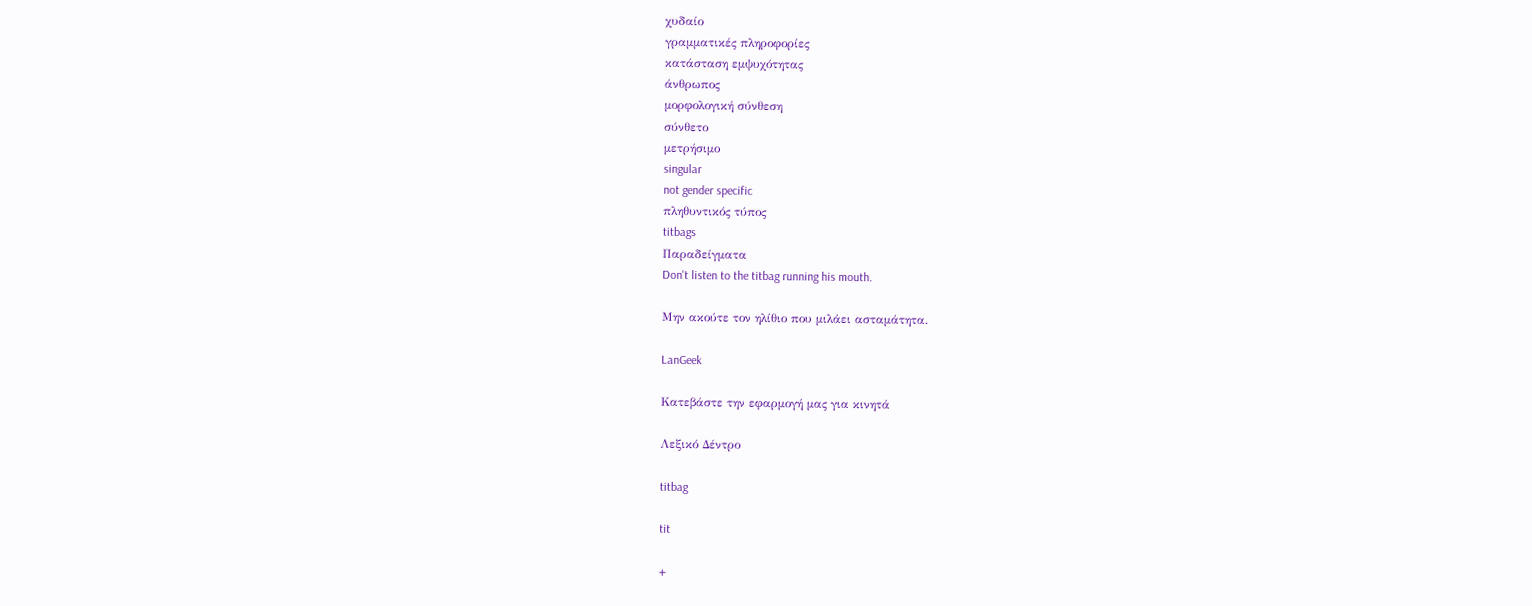χυδαίο
γραμματικές πληροφορίες
κατάσταση εμψυχότητας
άνθρωπος
μορφολογική σύνθεση
σύνθετο
μετρήσιμο
singular
not gender specific
πληθυντικός τύπος
titbags
Παραδείγματα
Don't listen to the titbag running his mouth.

Μην ακούτε τον ηλίθιο που μιλάει ασταμάτητα.

LanGeek

Κατεβάστε την εφαρμογή μας για κινητά

Λεξικό Δέντρο

titbag

tit

+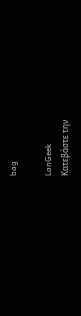bag

LanGeek
Κατεβάστε την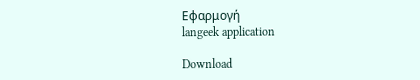Εφαρμογή
langeek application

Download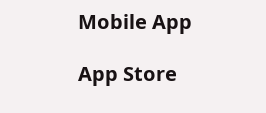Mobile App

App Store